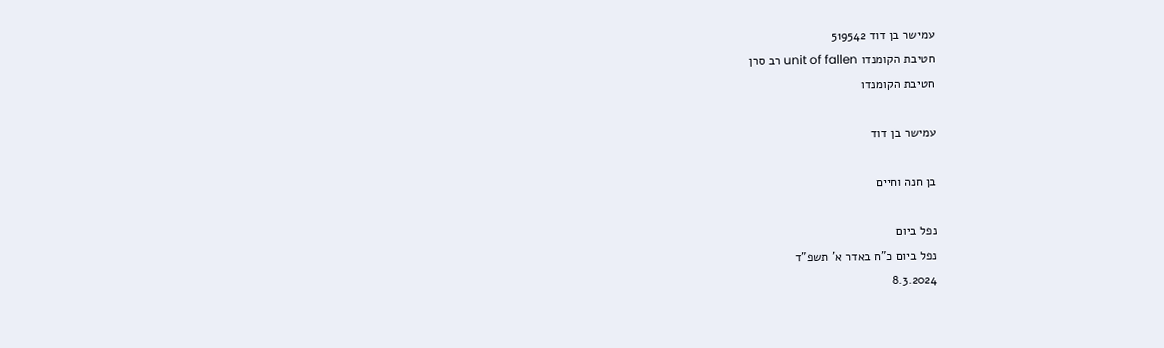עמישר בן דוד 519542
חטיבת הקומנדו unit of fallen רב סרן
חטיבת הקומנדו

עמישר בן דוד

בן חנה וחיים

נפל ביום
נפל ביום כ"ח באדר א' תשפ"ד
8.3.2024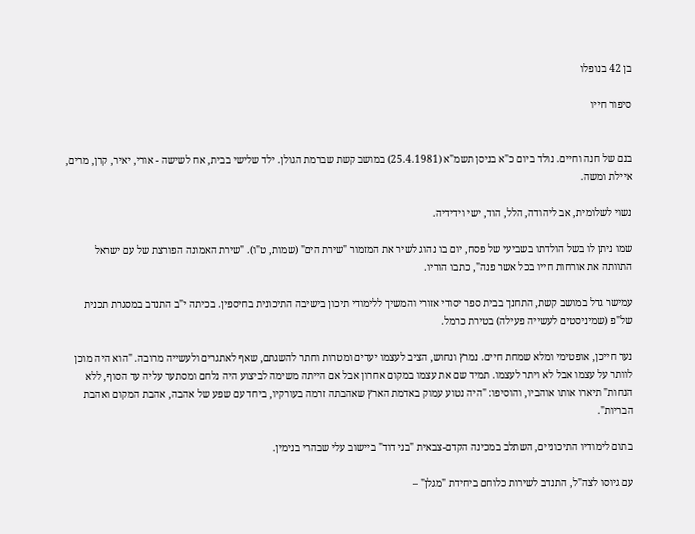בן 42 בנופלו

סיפור חייו


בנם של חנה וחיים. נולד ביום כ"א בניסן תשמ"א (25.4.1981) במושב קשת שברמת הגולן. ילד שלישי בבית, אח לשישה - אורי, יאיר, קרן, מרים, איילת ומשה.

נשוי לשלומית, אב ליהודה, הלל, הוד, ישי וידידיה.

שמו ניתן לו בשל הולדתו בשביעי של פסח, יום בו נהוג לשיר את המזמור "שירת הים" (שמות, ט"ו). "שירת האמונה הפורצת של עם ישראל התוותה את אורחות חייו בכל אשר פנה", כתבו הוריו.

עמישר גדל במושב קשת, התחנך בבית ספר יסודי אזורי והמשיך ללימודי תיכון בישיבה התיכונית בחיספין. בכיתה י"ב התנדב במסגרת תכנית של"פ (שמיניסטים לעשייה פעילה) בטירת כרמל.

נער חייכן, אופטימי ומלא שמחת חיים. נמרץ ונחוש, הציב לעצמו יעדים ומטרות וחתר להשגתם, שאף לאתגרים ולעשייה מרובה. "הוא היה מוכן לוותר על עצמו אבל לא ויתר לעצמו. תמיד שם את עצמו במקום אחרון אבל אם הייתה משימה לביצוע היה נלחם ומסתער עליה עד הסוף, ללא הנחות" תיארו אותו אוהביו, והוסיפו: "היה נטוע עמוק באדמת הארץ שאהבתה זרמה בעורקיו, ביחד עם שפע של אהבה, אהבת המקום ואהבת הבריות".

בתום לימודיו התיכוניים, השתלב במכינה הקדם-צבאית "בני דוד" ביישוב עלי שבהרי בנימין.

עם גיוסו לצה"ל, התנדב לשירות כלוחם ביחידת "מגלן" –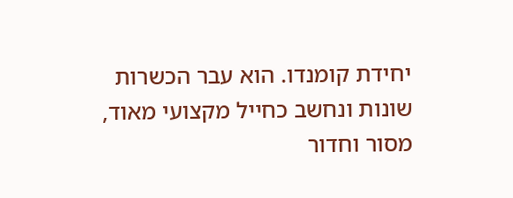יחידת קומנדו. הוא עבר הכשרות שונות ונחשב כחייל מקצועי מאוד, מסור וחדור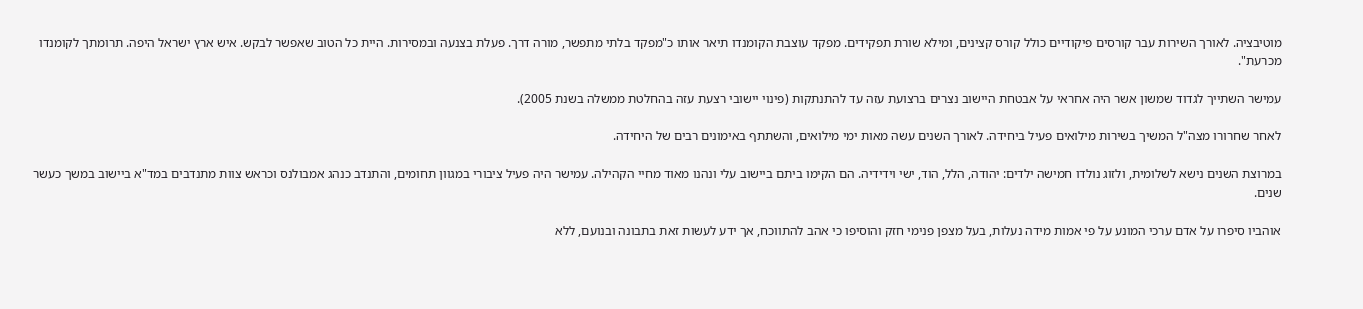מוטיבציה. לאורך השירות עבר קורסים פיקודיים כולל קורס קצינים, ומילא שורת תפקידים. מפקד עוצבת הקומנדו תיאר אותו כ"מפקד בלתי מתפשר, מורה דרך. פעלת בצנעה ובמסירות. היית כל הטוב שאפשר לבקש. איש ארץ ישראל היפה. תרומתך לקומנדו מכרעת".

עמישר השתייך לגדוד שמשון אשר היה אחראי על אבטחת היישוב נצרים ברצועת עזה עד להתנתקות (פינוי יישובי רצעת עזה בהחלטת ממשלה בשנת 2005).

לאחר שחרורו מצה"ל המשיך בשירות מילואים פעיל ביחידה. לאורך השנים עשה מאות ימי מילואים, והשתתף באימונים רבים של היחידה.

במרוצת השנים נישא לשלומית, ולזוג נולדו חמישה ילדים: יהודה, הלל, הוד, ישי וידידיה. הם הקימו ביתם ביישוב עלי ונהנו מאוד מחיי הקהילה. עמישר היה פעיל ציבורי במגוון תחומים, והתנדב כנהג אמבולנס וכראש צוות מתנדבים במד"א ביישוב במשך כעשר שנים.

אוהביו סיפרו על אדם ערכי המונע על פי אמות מידה נעלות, בעל מצפן פנימי חזק והוסיפו כי אהב להתווכח, אך ידע לעשות זאת בתבונה ובנועם, ללא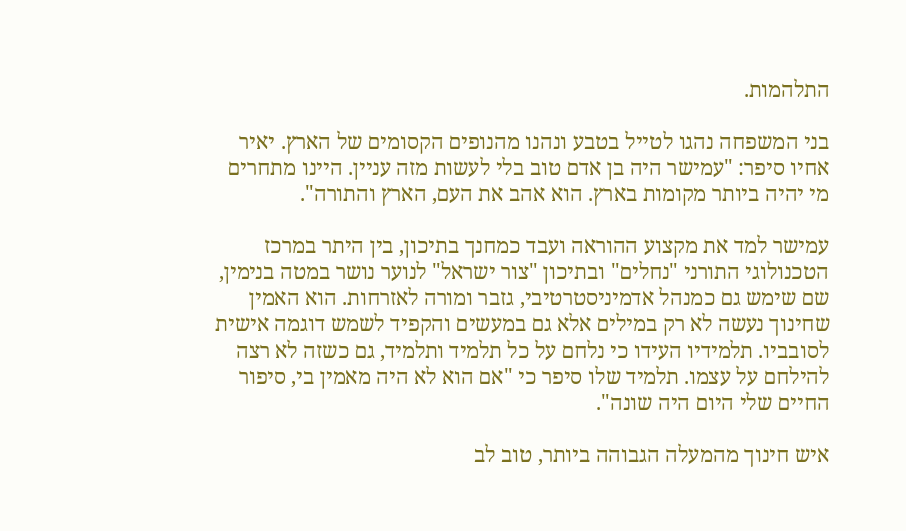התלהמות.

בני המשפחה נהגו לטייל בטבע ונהנו מהנופים הקסומים של הארץ. יאיר אחיו סיפר: "עמישר היה בן אדם טוב בלי לעשות מזה עניין. היינו מתחרים מי יהיה ביותר מקומות בארץ. הוא אהב את העם, הארץ והתורה".

עמישר למד את מקצוע ההוראה ועבד כמחנך בתיכון, בין היתר במרכז הטכנולוגי התורני "נחלים" ובתיכון "צור ישראל" לנוער נושר במטה בנימין, שם שימש גם כמנהל אדמיניסטרטיבי, גזבר ומורה לאזרחות. הוא האמין שחינוך נעשה לא רק במילים אלא גם במעשים והקפיד לשמש דוגמה אישית לסובביו. תלמידיו העידו כי נלחם על כל תלמיד ותלמיד, גם כשזה לא רצה להילחם על עצמו. תלמיד שלו סיפר כי "אם הוא לא היה מאמין בי, סיפור החיים שלי היום היה שונה".

איש חינוך מהמעלה הגבוהה ביותר, טוב לב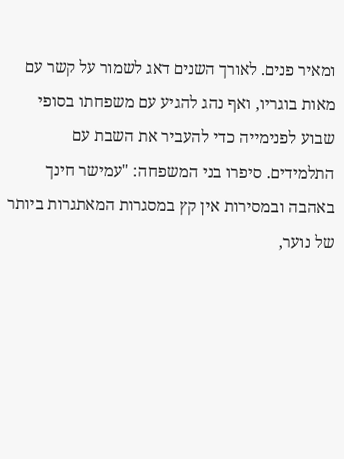ומאיר פנים. לאורך השנים דאג לשמור על קשר עם מאות בוגריו, ואף נהג להגיע עם משפחתו בסופי שבוע לפנימייה כדי להעביר את השבת עם התלמידים. סיפרו בני המשפחה: "עמישר חינך באהבה ובמסירות אין קץ במסגרות המאתגרות ביותר של נוער,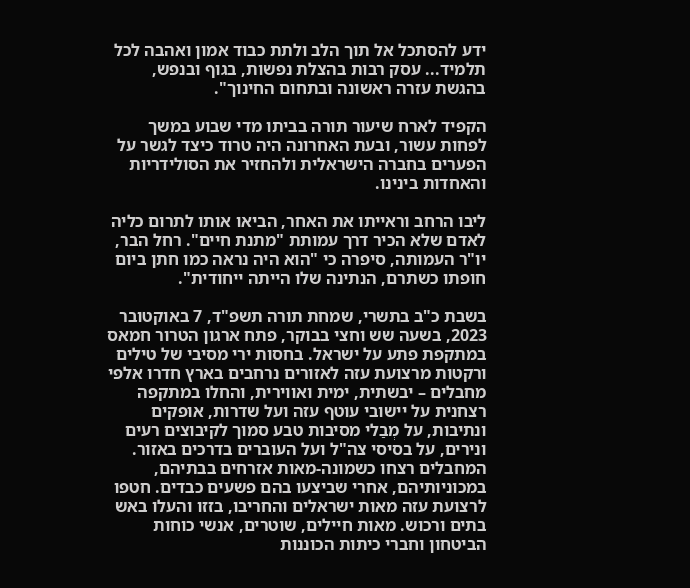ידע להסתכל אל תוך הלב ולתת כבוד אמון ואהבה לכל תלמיד... עסק רבות בהצלת נפשות, בגוף ובנפש, בהגשת עזרה ראשונה ובתחום החינוך".

הקפיד לארח שיעור תורה בביתו מדי שבוע במשך לפחות עשור, ובעת האחרונה היה טרוד כיצד לגשר על הפערים בחברה הישראלית ולהחזיר את הסולידריות והאחדות בינינו.

ליבו הרחב וראייתו את האחר, הביאו אותו לתרום כליה לאדם שלא הכיר דרך עמותת "מתנת חיים". רחל הבר, יו"ר העמותה, סיפרה כי "הוא היה נראה כמו חתן ביום חופתו כשתרם, הנתינה שלו הייתה ייחודית".

בשבת כ"ב בתשרי, שמחת תורה תשפ"ד, 7 באוקטובר 2023, בשעה שש וחצי בבוקר, פתח ארגון הטרור חמאס במתקפת פתע על ישראל. בחסות ירי מסיבי של טילים ורקטות מרצועת עזה לאזורים נרחבים בארץ חדרו אלפי מחבלים – יבשתית, ימית ואווירית, והחלו במתקפה רצחנית על יישובי עוטף עזה ועל שדרות, אופקים ונתיבות, על מְבַלי מסיבות טבע סמוך לקיבוצים רעים ונירים, על בסיסי צה"ל ועל העוברים בדרכים באזור. המחבלים רצחו כשמונה-מאות אזרחים בבתיהם, במכוניותיהם, אחרי שביצעו בהם פשעים כבדים. חטפו לרצועת עזה מאות ישראלים והחריבו, בזזו והעלו באש בתים ורכוש. מאות חיילים, שוטרים, אנשי כוחות הביטחון וחברי כיתות הכוננות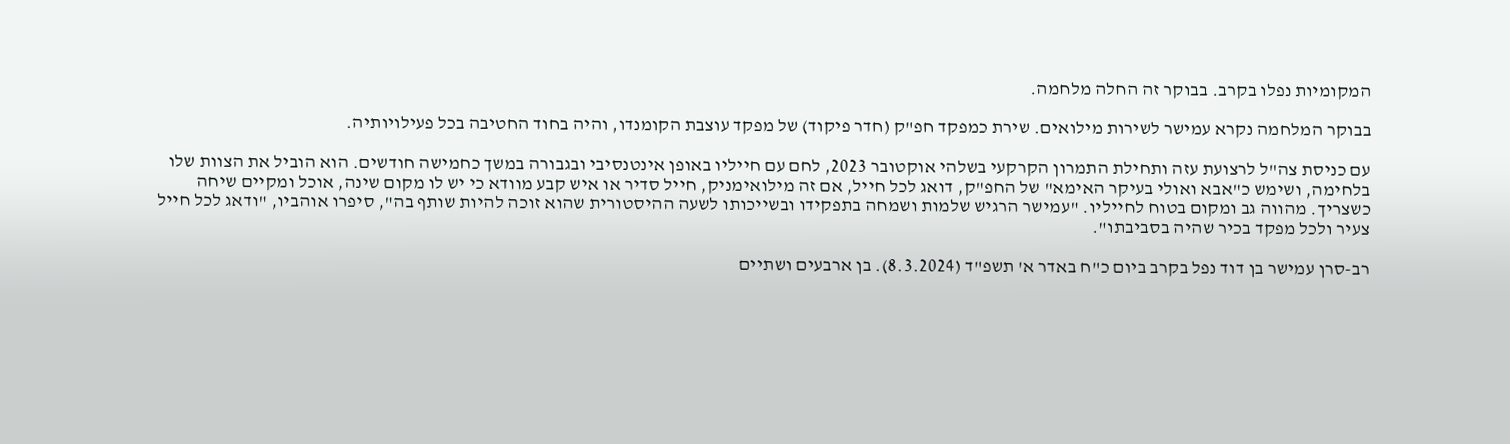המקומיות נפלו בקרב. בבוקר זה החלה מלחמה.

בבוקר המלחמה נקרא עמישר לשירות מילואים. שירת כמפקד חפ"ק (חדר פיקוד) של מפקד עוצבת הקומנדו, והיה בחוד החטיבה בכל פעילויותיה.

עם כניסת צה"ל לרצועת עזה ותחילת התמרון הקרקעי בשלהי אוקטובר 2023, לחם עם חייליו באופן אינטנסיבי ובגבורה במשך כחמישה חודשים. הוא הוביל את הצוות שלו בלחימה, ושימש כ"אבא ואולי בעיקר האימא" של החפ"ק, דואג לכל חייל, אם זה מילואימניק, חייל סדיר או איש קבע מוודא כי יש לו מקום שינה, אוכל ומקיים שיחה כשצריך. מהווה גב ומקום בטוח לחייליו. "עמישר הרגיש שלמות ושמחה בתפקידו ובשייכותו לשעה ההיסטורית שהוא זוכה להיות שותף בה", סיפרו אוהביו, "ודאג לכל חייל צעיר ולכל מפקד בכיר שהיה בסביבתו".

רב-סרן עמישר בן דוד נפל בקרב ביום כ"ח באדר א' תשפ"ד (8.3.2024). בן ארבעים ושתיים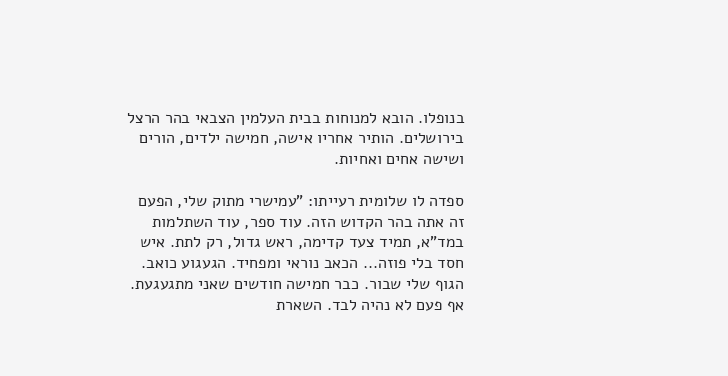בנופלו. הובא למנוחות בבית העלמין הצבאי בהר הרצל בירושלים. הותיר אחריו אישה, חמישה ילדים, הורים ושישה אחים ואחיות.

ספדה לו שלומית רעייתו: "עמישרי מתוק שלי, הפעם זה אתה בהר הקדוש הזה. עוד ספר, עוד השתלמות במד"א, תמיד צעד קדימה, ראש גדול, רק לתת. איש חסד בלי פוזה... הכאב נוראי ומפחיד. הגעגוע כואב. הגוף שלי שבור. כבר חמישה חודשים שאני מתגעגעת. אף פעם לא נהיה לבד. השארת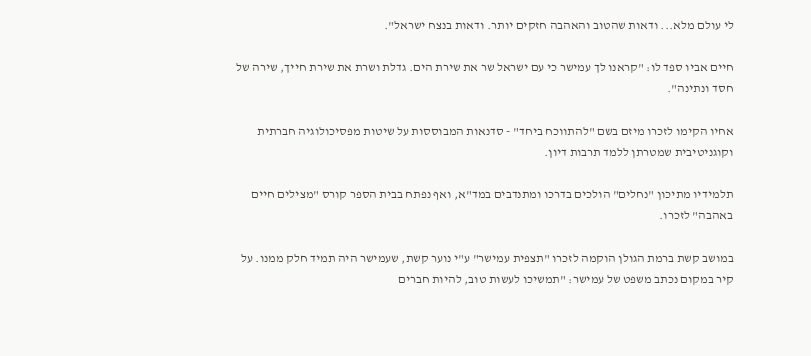לי עולם מלא... ודאות שהטוב והאהבה חזקים יותר. ודאות בנצח ישראל".

חיים אביו ספד לו: "קראנו לך עמישר כי עם ישראל שר את שירת הים. גדלת ושרת את שירת חייך, שירה של חסד ונתינה".

אחיו הקימו לזכרו מיזם בשם "להתווכח ביחד" - סדנאות המבוססות על שיטות מפסיכולוגיה חברתית וקוגניטיבית שמטרתן ללמד תרבות דיון.

תלמידיו מתיכון "נחלים" הולכים בדרכו ומתנדבים במד"א, ואף נפתח בבית הספר קורס "מצילים חיים באהבה" לזכרו.

במושב קשת ברמת הגולן הוקמה לזכרו "תצפית עמישר" ע"י נוער קשת, שעמישר היה תמיד חלק ממנו. על קיר במקום נכתב משפט של עמישר: "תמשיכו לעשות טוב, להיות חברים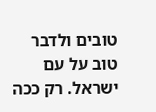טובים ולדבר טוב על עם ישראל. רק ככה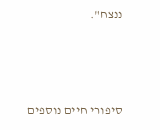ננצח".



סיפורי חיים נוספים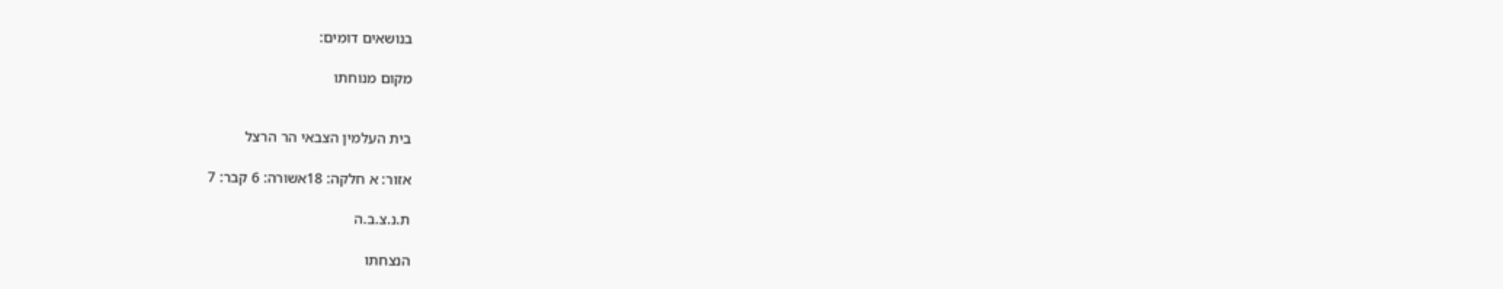בנושאים דומים:

מקום מנוחתו


בית העלמין הצבאי הר הרצל

אזור: א חלקה: 18אשורה: 6 קבר: 7

ת.נ.צ.ב.ה

הנצחתו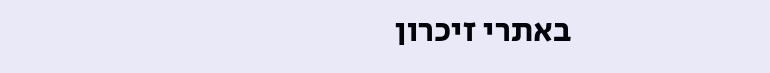באתרי זיכרון